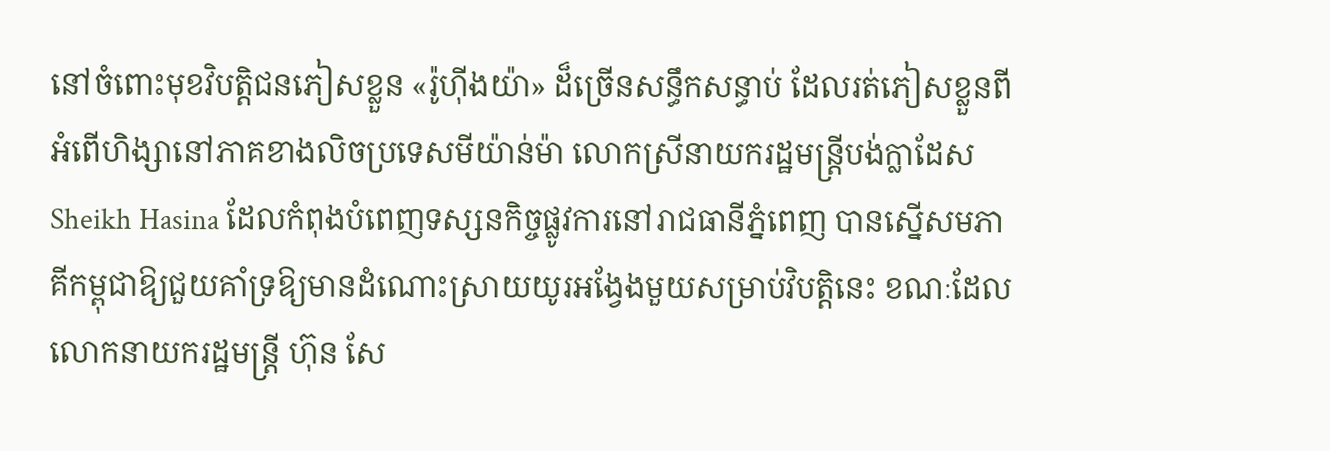នៅចំពោះមុខវិបត្តិជនភៀសខ្លួន «រ៉ូហ៊ីងយ៉ា» ដ៏ច្រើនសន្ធឹកសន្ធាប់ ដែលរត់ភៀសខ្លួនពីអំពើហិង្សានៅភាគខាងលិចប្រទេសមីយ៉ាន់ម៉ា លោកស្រីនាយករដ្ឋមន្ត្រីបង់ក្លាដែស Sheikh Hasina ដែលកំពុងបំពេញទស្សនកិច្ចផ្លូវការនៅរាជធានីភ្នំពេញ បានស្នើសមភាគីកម្ពុជាឱ្យជួយគាំទ្រឱ្យមានដំណោះស្រាយយូរអង្វែងមួយសម្រាប់វិបត្តិនេះ ខណៈដែលលោកនាយករដ្ឋមន្ត្រី ហ៊ុន សែ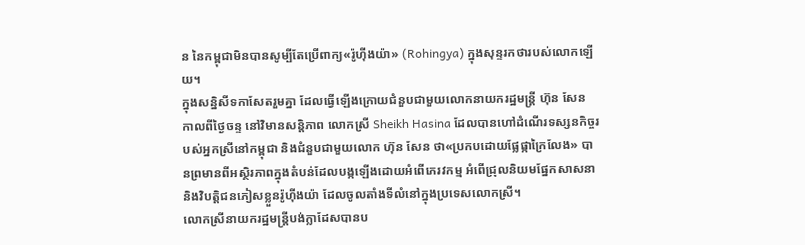ន នៃកម្ពុជាមិនបានសូម្បីតែប្រើពាក្យ«រ៉ូហ៊ីងយ៉ា» (Rohingya) ក្នុងសុន្ទរកថារបស់លោកឡើយ។
ក្នុងសន្និសីទកាសែតរួមគ្នា ដែលធ្វើឡើងក្រោយជំនួបជាមួយលោកនាយករដ្ឋមន្ត្រី ហ៊ុន សែន កាលពីថ្ងៃចន្ទ នៅវិមានសន្តិភាព លោកស្រី Sheikh Hasina ដែលបានហៅដំណើរទស្សនកិច្ចរបស់អ្នកស្រីនៅកម្ពុជា និងជំនួបជាមួយលោក ហ៊ុន សែន ថា«ប្រកបដោយផ្លែផ្កាក្រៃលែង» បានព្រមានពីអស្ថិរភាពក្នុងតំបន់ដែលបង្កឡើងដោយអំពើភេរវកម្ម អំពើជ្រុលនិយមផ្នែកសាសនា និងវិបត្តិជនភៀសខ្លួនរ៉ូហ៊ីងយ៉ា ដែលចូលតាំងទីលំនៅក្នុងប្រទេសលោកស្រី។
លោកស្រីនាយករដ្ឋមន្ត្រីបង់ក្លាដែសបានប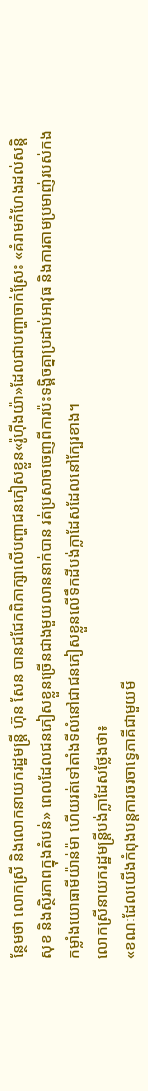ន្ថែមថា លោកស្រី និងលោកនាយករដ្ឋមន្ត្រី ហ៊ុន សែន បានជជែកពិភាក្សាលើបញ្ហាជនភៀសខ្លួន«រ៉ូហ៊ីងយ៉ា»ដែលជាបញ្ហាចាក់ស្រែះ «គំរាមកំហែងដល់សន្តិសុខ និងស្ថិរភាពក្នុងតំបន់» ពេលដែលជនភៀសខ្លួនច្រើនជាងមួយលាននាក់បាន រត់ប្រសាចចេញពីការប៉ះទង្គិចគ្នាប្រដាប់អាវុធ និងការតាមប្រមាញ់របស់កងកម្លាំងយោធាមីយ៉ាន់ម៉ា ហើយរត់ទៅតាំងទីលំនៅជាជនភៀសខ្លួនលើទឹកដីបង់ក្លាដែសដែលនៅក្បែរខាង។
លោកស្រីនាយករដ្ឋមន្ត្រីបង់ក្លាដែសថ្លែងថា៖
«ខណៈដែលយើងកំពុងបន្តការចរចាទ្វេភាគីជាមួយមី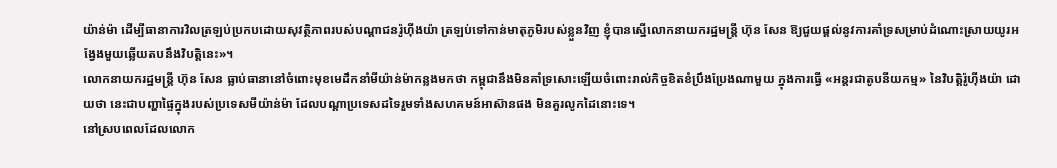យ៉ាន់ម៉ា ដើម្បីធានាការវិលត្រឡប់ប្រកបដោយសុវត្ថិភាពរបស់បណ្ដាជនរ៉ូហ៊ីងយ៉ា ត្រឡប់ទៅកាន់មាតុភូមិរបស់ខ្លួនវិញ ខ្ញុំបានស្នើលោកនាយករដ្ឋមន្ត្រី ហ៊ុន សែន ឱ្យជួយផ្ដល់នូវការគាំទ្រសម្រាប់ដំណោះស្រាយយូរអង្វែងមួយឆ្លើយតបនឹងវិបត្តិនេះ»។
លោកនាយករដ្ឋមន្ត្រី ហ៊ុន សែន ធ្លាប់ធានានៅចំពោះមុខមេដឹកនាំមីយ៉ាន់ម៉ាកន្លងមកថា កម្ពុជានឹងមិនគាំទ្រសោះឡើយចំពោះរាល់កិច្ចខិតខំប្រឹងប្រែងណាមួយ ក្នុងការធ្វើ «អន្តរជាតូបនីយកម្ម» នៃវិបត្តិរ៉ូហ៊ីងយ៉ា ដោយថា នេះជាបញ្ហាផ្ទៃក្នុងរបស់ប្រទេសមីយ៉ាន់ម៉ា ដែលបណ្ដាប្រទេសដទៃរួមទាំងសហគមន៍អាស៊ានផង មិនគួរលូកដៃនោះទេ។
នៅស្របពេលដែលលោក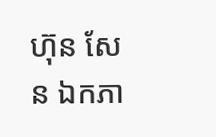ហ៊ុន សែន ឯកភា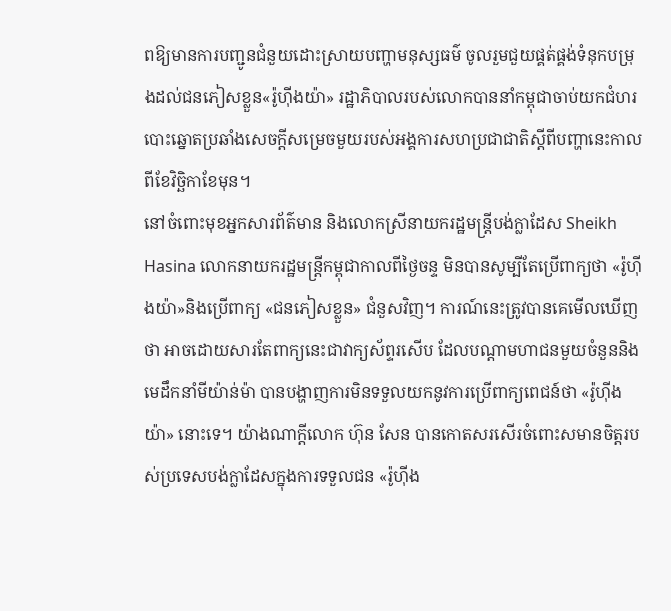ពឱ្យមានការបញ្ជូនជំនួយដោះស្រាយបញ្ហាមនុស្សធម៌ ចូលរួមជួយផ្គត់ផ្គង់ទំនុកបម្រុងដល់ជនភៀសខ្លួន«រ៉ូហ៊ីងយ៉ា» រដ្ឋាភិបាលរបស់លោកបាននាំកម្ពុជាចាប់យកជំហរបោះឆ្នោតប្រឆាំងសេចក្ដីសម្រេចមួយរបស់អង្គការសហប្រជាជាតិស្ដីពីបញ្ហានេះកាលពីខែវិច្ឆិកាខែមុន។
នៅចំពោះមុខអ្នកសារព័ត៌មាន និងលោកស្រីនាយករដ្ឋមន្ត្រីបង់ក្លាដែស Sheikh Hasina លោកនាយករដ្ឋមន្ត្រីកម្ពុជាកាលពីថ្ងៃចន្ទ មិនបានសូម្បីតែប្រើពាក្យថា «រ៉ូហ៊ីងយ៉ា»និងប្រើពាក្យ «ជនភៀសខ្លួន» ជំនួសវិញ។ ការណ៍នេះត្រូវបានគេមើលឃើញថា អាចដោយសារតែពាក្យនេះជាវាក្យស័ព្ទរសើប ដែលបណ្ដាមហាជនមួយចំនួននិងមេដឹកនាំមីយ៉ាន់ម៉ា បានបង្ហាញការមិនទទួលយកនូវការប្រើពាក្យពេជន៍ថា «រ៉ូហ៊ីងយ៉ា» នោះទេ។ យ៉ាងណាក្ដីលោក ហ៊ុន សែន បានកោតសរសើរចំពោះសមានចិត្តរបស់ប្រទេសបង់ក្លាដែសក្នុងការទទួលជន «រ៉ូហ៊ីង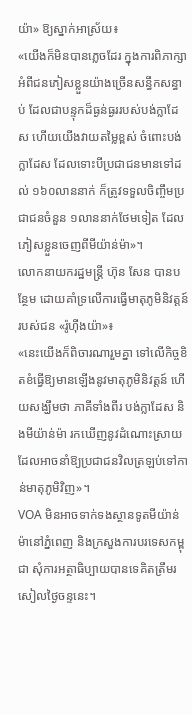យ៉ា» ឱ្យស្នាក់អាស្រ័យ៖
«យើងក៏មិនបានភ្លេចដែរ ក្នុងការពិភាក្សាអំពីជនភៀសខ្លួនយ៉ាងច្រើនសន្ធឹកសន្ធាប់ ដែលជាបន្ទុកដ៏ធ្ងន់ធ្ងររបស់បង់ក្លាដែស ហើយយើងវាយតម្លៃខ្ពស់ ចំពោះបង់ក្លាដែស ដែលទោះបីប្រជាជនមានទៅដល់ ១៦០លាននាក់ ក៏ត្រូវទទួលចិញ្ចឹមប្រជាជនចំនួន ១លាននាក់ថែមទៀត ដែលភៀសខ្លួនចេញពីមីយ៉ាន់ម៉ា»។
លោកនាយករដ្ឋមន្ត្រី ហ៊ុន សែន បានបន្ថែម ដោយគាំទ្រលើការធ្វើមាតុភូមិនិវត្តន៍របស់ជន «រ៉ូហ៊ីងយ៉ា»៖
«នេះយើងក៏ពិចារណារួមគ្នា ទៅលើកិច្ចខិតខំធ្វើឱ្យមានឡើងនូវមាតុភូមិនិវត្តន៍ ហើយសង្ឃឹមថា ភាគីទាំងពីរ បង់ក្លាដែស និងមីយ៉ាន់ម៉ា រកឃើញនូវដំណោះស្រាយ ដែលអាចនាំឱ្យប្រជាជនវិលត្រឡប់ទៅកាន់មាតុភូមិវិញ»។
VOA មិនអាចទាក់ទងស្ថានទូតមីយ៉ាន់ម៉ានៅភ្នំពេញ និងក្រសួងការបរទេសកម្ពុជា សុំការអត្ថាធិប្បាយបានទេគិតត្រឹមរសៀលថ្ងៃចន្ទនេះ។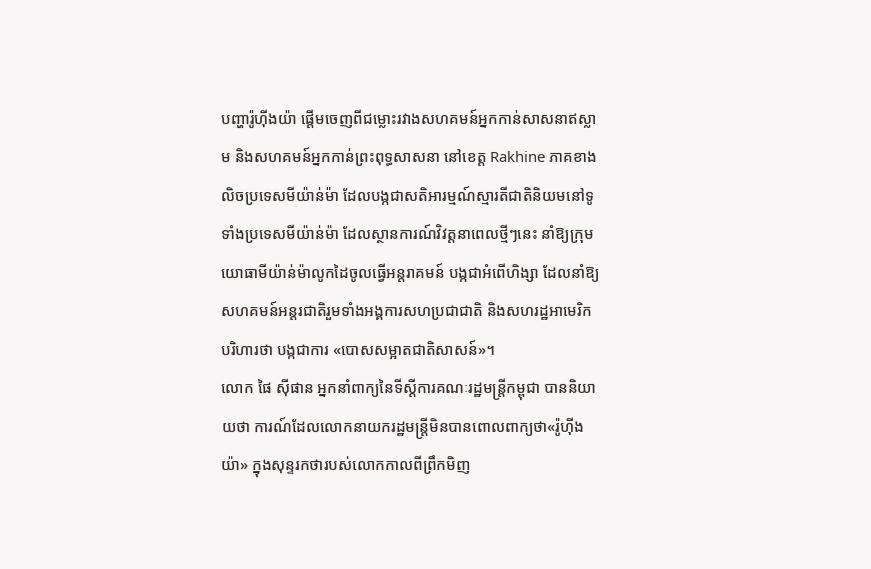បញ្ហារ៉ូហ៊ីងយ៉ា ផ្ដើមចេញពីជម្លោះរវាងសហគមន៍អ្នកកាន់សាសនាឥស្លាម និងសហគមន៍អ្នកកាន់ព្រះពុទ្ធសាសនា នៅខេត្ត Rakhine ភាគខាងលិចប្រទេសមីយ៉ាន់ម៉ា ដែលបង្កជាសតិអារម្មណ៍ស្មារតីជាតិនិយមនៅទូទាំងប្រទេសមីយ៉ាន់ម៉ា ដែលស្ថានការណ៍វិវត្តនាពេលថ្មីៗនេះ នាំឱ្យក្រុមយោធាមីយ៉ាន់ម៉ាលូកដៃចូលធ្វើអន្តរាគមន៍ បង្កជាអំពើហិង្សា ដែលនាំឱ្យសហគមន៍អន្តរជាតិរួមទាំងអង្គការសហប្រជាជាតិ និងសហរដ្ឋអាមេរិក បរិហារថា បង្កជាការ «បោសសម្អាតជាតិសាសន៍»។
លោក ផៃ ស៊ីផាន អ្នកនាំពាក្យនៃទីស្ដីការគណៈរដ្ឋមន្ត្រីកម្ពុជា បាននិយាយថា ការណ៍ដែលលោកនាយករដ្ឋមន្ត្រីមិនបានពោលពាក្យថា«រ៉ូហ៊ីងយ៉ា» ក្នុងសុន្ទរកថារបស់លោកកាលពីព្រឹកមិញ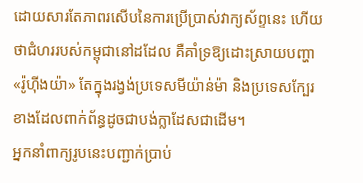ដោយសារតែភាពរសើបនៃការប្រើប្រាស់វាក្យស័ព្ទនេះ ហើយថាជំហររបស់កម្ពុជានៅដដែល គឺគាំទ្រឱ្យដោះស្រាយបញ្ហា«រ៉ូហ៊ីងយ៉ា» តែក្នុងរង្វង់ប្រទេសមីយ៉ាន់ម៉ា និងប្រទេសក្បែរខាងដែលពាក់ព័ន្ធដូចជាបង់ក្លាដែសជាដើម។
អ្នកនាំពាក្យរូបនេះបញ្ជាក់ប្រាប់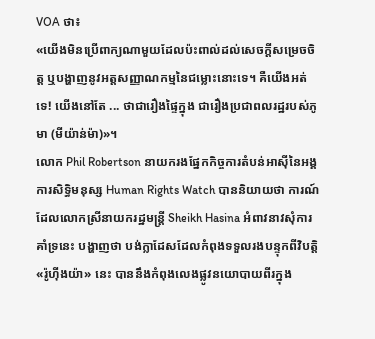VOA ថា៖
«យើងមិនប្រើពាក្យណាមួយដែលប៉ះពាល់ដល់សេចក្ដីសម្រេចចិត្ត ឬបង្ហាញនូវអត្តសញ្ញាណកម្មនៃជម្លោះនោះទេ។ គឺយើងអត់ទេ! យើងនៅតែ ... ថាជារឿងផ្ទៃក្នុង ជារឿងប្រជាពលរដ្ឋរបស់ភូមា (មីយ៉ាន់ម៉ា)»។
លោក Phil Robertson នាយករងផ្នែកកិច្ចការតំបន់អាស៊ីនៃអង្គការសិទ្ធិមនុស្ស Human Rights Watch បាននិយាយថា ការណ៍ដែលលោកស្រីនាយករដ្ឋមន្ត្រី Sheikh Hasina អំពាវនាវសុំការគាំទ្រនេះ បង្ហាញថា បង់ក្លាដែសដែលកំពុងទទួលរងបន្ទុកពីវិបត្តិ «រ៉ូហ៊ីងយ៉ា» នេះ បាននឹងកំពុងលេងផ្លូវនយោបាយពីរក្នុង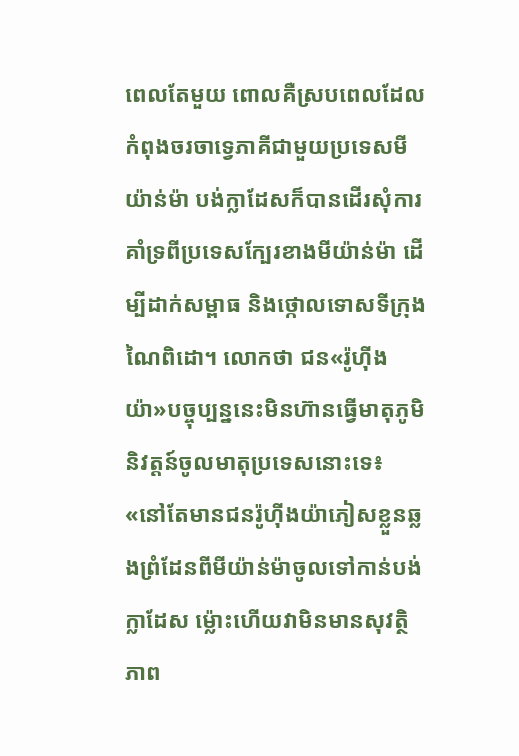ពេលតែមួយ ពោលគឺស្របពេលដែលកំពុងចរចាទ្វេភាគីជាមួយប្រទេសមីយ៉ាន់ម៉ា បង់ក្លាដែសក៏បានដើរសុំការគាំទ្រពីប្រទេសក្បែរខាងមីយ៉ាន់ម៉ា ដើម្បីដាក់សម្ពាធ និងថ្កោលទោសទីក្រុងណៃពិដោ។ លោកថា ជន«រ៉ូហ៊ីងយ៉ា»បច្ចុប្បន្ននេះមិនហ៊ានធ្វើមាតុភូមិនិវត្តន៍ចូលមាតុប្រទេសនោះទេ៖
«នៅតែមានជនរ៉ូហ៊ីងយ៉ាភៀសខ្លួនឆ្លងព្រំដែនពីមីយ៉ាន់ម៉ាចូលទៅកាន់បង់ក្លាដែស ម្ល៉ោះហើយវាមិនមានសុវត្ថិភាព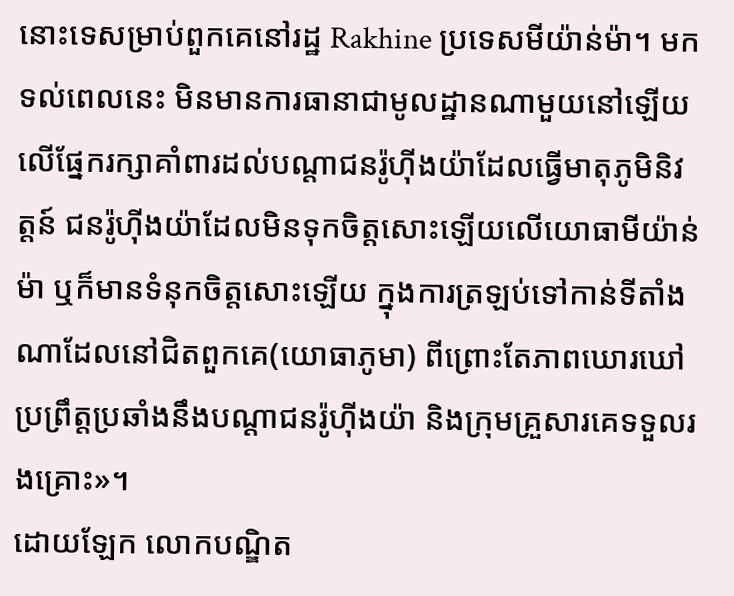នោះទេសម្រាប់ពួកគេនៅរដ្ឋ Rakhine ប្រទេសមីយ៉ាន់ម៉ា។ មកទល់ពេលនេះ មិនមានការធានាជាមូលដ្ឋានណាមួយនៅឡើយលើផ្នែករក្សាគាំពារដល់បណ្ដាជនរ៉ូហ៊ីងយ៉ាដែលធ្វើមាតុភូមិនិវត្តន៍ ជនរ៉ូហ៊ីងយ៉ាដែលមិនទុកចិត្តសោះឡើយលើយោធាមីយ៉ាន់ម៉ា ឬក៏មានទំនុកចិត្តសោះឡើយ ក្នុងការត្រឡប់ទៅកាន់ទីតាំងណាដែលនៅជិតពួកគេ(យោធាភូមា) ពីព្រោះតែភាពឃោរឃៅប្រព្រឹត្តប្រឆាំងនឹងបណ្ដាជនរ៉ូហ៊ីងយ៉ា និងក្រុមគ្រួសារគេទទួលរងគ្រោះ»។
ដោយឡែក លោកបណ្ឌិត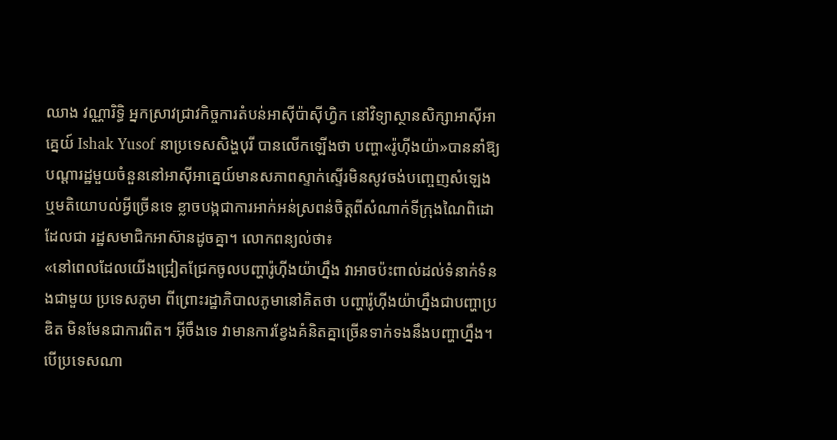ឈាង វណ្ណារិទ្ធិ អ្នកស្រាវជ្រាវកិច្ចការតំបន់អាស៊ីប៉ាស៊ីហ្វិក នៅវិទ្យាស្ថានសិក្សាអាស៊ីអាគ្នេយ៍ Ishak Yusof នាប្រទេសសិង្ហបុរី បានលើកឡើងថា បញ្ហា«រ៉ូហ៊ីងយ៉ា»បាននាំឱ្យបណ្ដារដ្ឋមួយចំនួននៅអាស៊ីអាគ្នេយ៍មានសភាពស្ទាក់ស្ទើរមិនសូវចង់បញ្ចេញសំឡេង ឬមតិយោបល់អ្វីច្រើនទេ ខ្លាចបង្កជាការអាក់អន់ស្រពន់ចិត្តពីសំណាក់ទីក្រុងណៃពិដោដែលជា រដ្ឋសមាជិកអាស៊ានដូចគ្នា។ លោកពន្យល់ថា៖
«នៅពេលដែលយើងជ្រៀតជ្រែកចូលបញ្ហារ៉ូហ៊ីងយ៉ាហ្នឹង វាអាចប៉ះពាល់ដល់ទំនាក់ទំនងជាមួយ ប្រទេសភូមា ពីព្រោះរដ្ឋាភិបាលភូមានៅគិតថា បញ្ហារ៉ូហ៊ីងយ៉ាហ្នឹងជាបញ្ហាប្រឌិត មិនមែនជាការពិត។ អ៊ីចឹងទេ វាមានការខ្វែងគំនិតគ្នាច្រើនទាក់ទងនឹងបញ្ហាហ្នឹង។ បើប្រទេសណា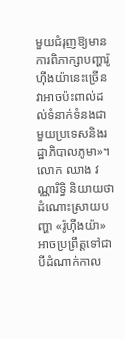មួយជំរុញឱ្យមានការពិភាក្សាបញ្ហារ៉ូហ៊ីងយ៉ានេះច្រើន វាអាចប៉ះពាល់ដល់ទំនាក់ទំនងជាមួយប្រទេសនិងរដ្ឋាភិបាលភូមា»។
លោក ឈាង វណ្ណារិទ្ធិ និយាយថា ដំណោះស្រាយបញ្ហា «រ៉ូហ៊ីងយ៉ា» អាចប្រព្រឹត្តទៅជាបីដំណាក់កាល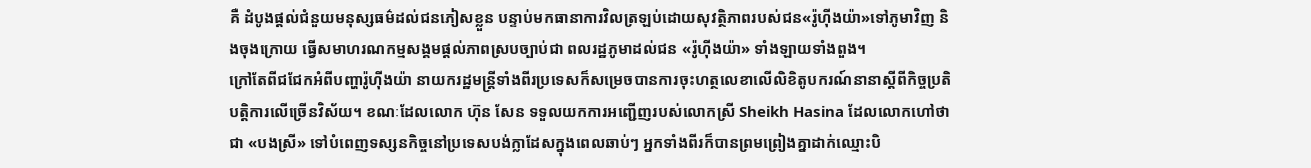គឺ ដំបូងផ្ដល់ជំនួយមនុស្សធម៌ដល់ជនភៀសខ្លួន បន្ទាប់មកធានាការវិលត្រឡប់ដោយសុវត្ថិភាពរបស់ជន«រ៉ូហ៊ីងយ៉ា»ទៅភូមាវិញ និងចុងក្រោយ ធ្វើសមាហរណកម្មសង្គមផ្ដល់ភាពស្របច្បាប់ជា ពលរដ្ឋភូមាដល់ជន «រ៉ូហ៊ីងយ៉ា» ទាំងឡាយទាំងពួង។
ក្រៅតែពីជជែកអំពីបញ្ហារ៉ូហ៊ីងយ៉ា នាយករដ្ឋមន្ត្រីទាំងពីរប្រទេសក៏សម្រេចបានការចុះហត្ថលេខាលើលិខិតូបករណ៍នានាស្ដីពីកិច្ចប្រតិបត្តិការលើច្រើនវិស័យ។ ខណៈដែលលោក ហ៊ុន សែន ទទួលយកការអញ្ជើញរបស់លោកស្រី Sheikh Hasina ដែលលោកហៅថាជា «បងស្រី» ទៅបំពេញទស្សនកិច្ចនៅប្រទេសបង់ក្លាដែសក្នុងពេលឆាប់ៗ អ្នកទាំងពីរក៏បានព្រមព្រៀងគ្នាដាក់ឈ្មោះបិ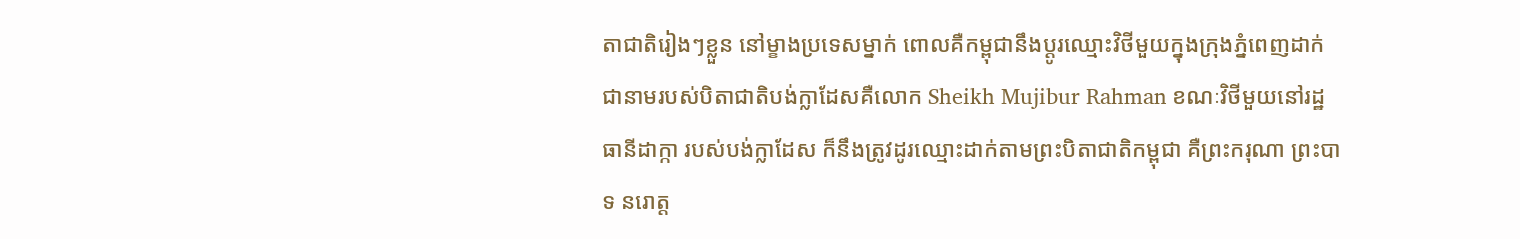តាជាតិរៀងៗខ្លួន នៅម្ខាងប្រទេសម្នាក់ ពោលគឺកម្ពុជានឹងប្ដូរឈ្មោះវិថីមួយក្នុងក្រុងភ្នំពេញដាក់ជានាមរបស់បិតាជាតិបង់ក្លាដែសគឺលោក Sheikh Mujibur Rahman ខណៈវិថីមួយនៅរដ្ឋធានីដាក្កា របស់បង់ក្លាដែស ក៏នឹងត្រូវដូរឈ្មោះដាក់តាមព្រះបិតាជាតិកម្ពុជា គឺព្រះករុណា ព្រះបាទ នរោត្ត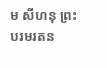ម សីហនុ ព្រះបរមរតន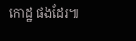កោដ្ឋ ផងដែរ៕